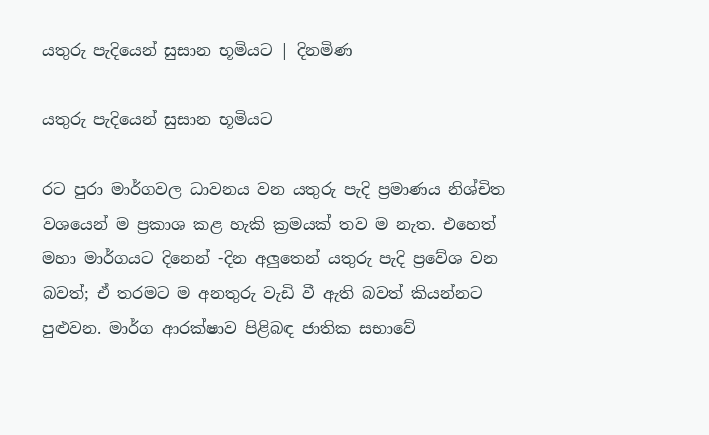යතුරු පැදියෙන් සුසාන භූමියට | දිනමිණ

යතුරු පැදියෙන් සුසාන භූමියට

රට පුරා මාර්ගවල ධාවනය වන යතුරු පැදි ප්‍රමාණය නිශ්චිත වශයෙන් ම ප්‍රකාශ කළ හැකි ක්‍රමයක් තව ම නැත. එහෙත් මහා මාර්ගයට දිනෙන් -දින අලුතෙන් යතුරු පැදි ප්‍රවේශ වන බවත්; ඒ තරමට ම අනතුරු වැඩි වී ඇති බවත් කියන්නට පුළුවන. මාර්ග ආරක්ෂාව පිළිබඳ ජාතික සභාවේ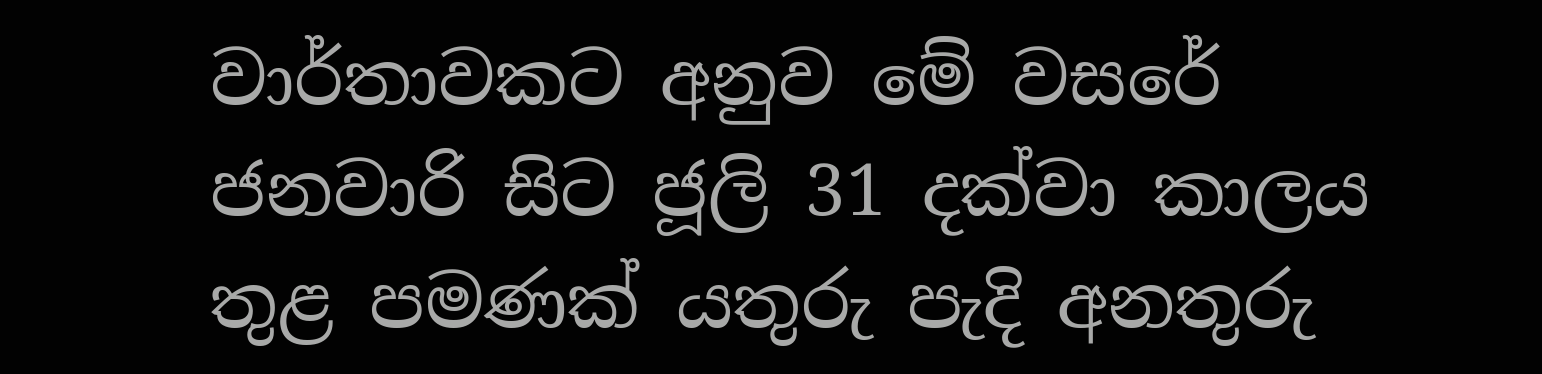වාර්තාවකට අනුව මේ වසරේ ජනවාරි සිට ජූලි 31 දක්වා කාලය තුළ පමණක් යතුරු පැදි අනතුරු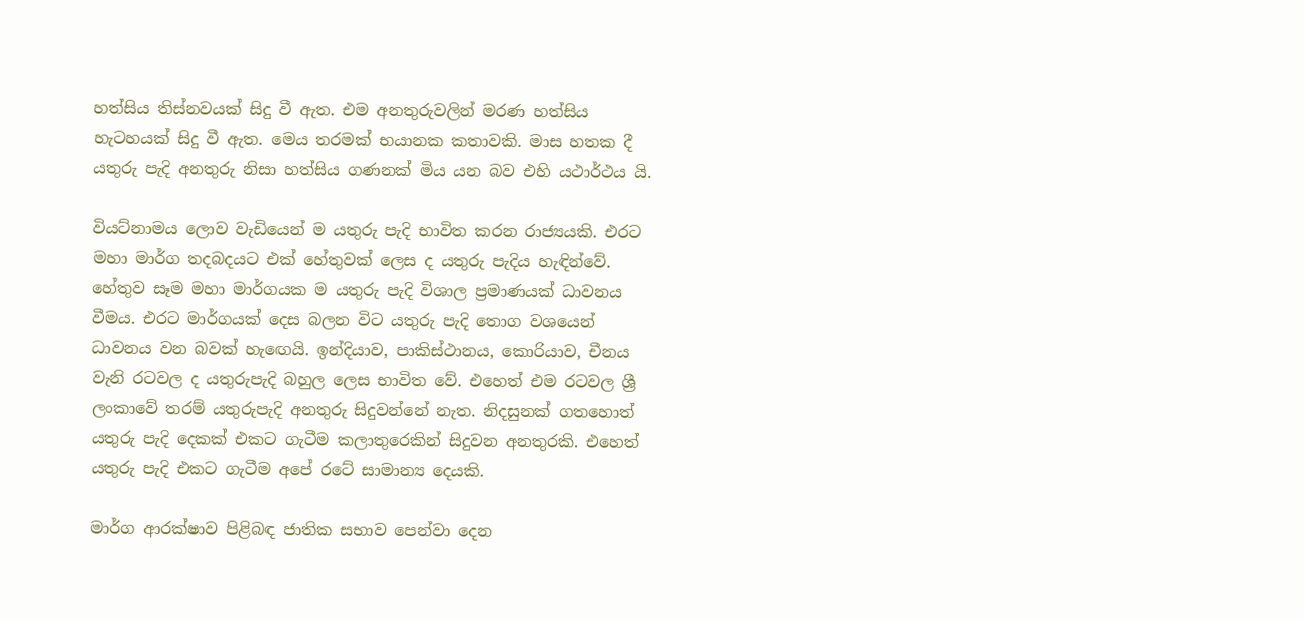හත්සිය තිස්නවයක් සිදු වී ඇත. එම අනතුරුවලින් මරණ හත්සිය හැටහයක් සිදු වී ඇත. මෙය තරමක් භයානක කතාවකි. මාස හතක දී යතුරු පැදි අනතුරු නිසා හත්සිය ගණනක් මිය යන බව එහි යථාර්ථය යි.

වියට්නාමය ලොව වැඩියෙන් ම යතුරු පැදි භාවිත කරන රාජ්‍යයකි. එරට මහා මාර්ග තදබදයට එක් හේතුවක් ලෙස ද යතුරු පැදිය හැඳින්වේ. හේතුව සෑම මහා මාර්ගයක ම යතුරු පැදි විශාල ප්‍රමාණයක් ධාවනය වීමය. එරට මාර්ගයක් දෙස බලන විට යතුරු පැදි තොග වශයෙන් ධාවනය වන බවක් හැ‍ඟෙයි. ඉන්දියාව, පාකිස්ථානය, කොරියාව, චීනය වැනි රටවල ද යතුරුපැදි බහුල ලෙස භාවිත වේ. එහෙත් එම රටවල ශ්‍රී ලංකාවේ තරම් යතුරුපැදි අනතුරු සිදුවන්නේ නැත. නිදසුනක් ගතහොත් යතුරු පැදි දෙකක් එකට ගැටීම කලාතුරෙකින් සිදුවන අනතුරකි. එහෙත් යතුරු පැදි එකට ගැටීම අපේ රටේ සාමාන්‍ය දෙයකි.

මාර්ග ආරක්ෂාව පිළිබඳ ජාතික සභාව පෙන්වා දෙන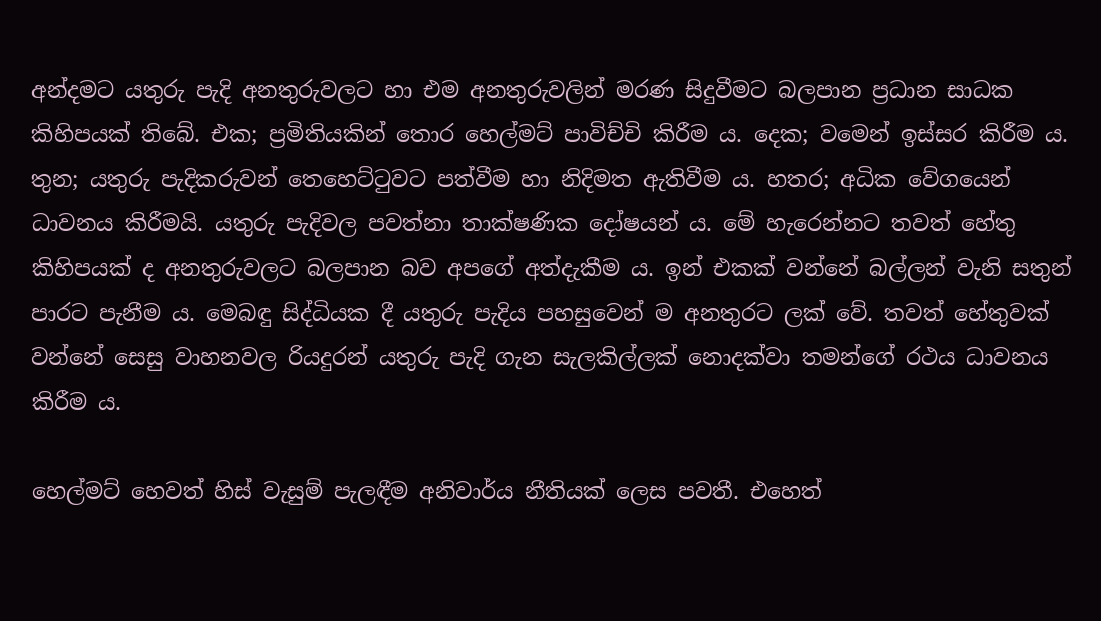අන්දමට යතුරු පැදි අනතුරුවලට හා එම අනතුරුවලින් මරණ සිදුවීමට බලපාන ප්‍රධාන සාධක කිහිපයක් තිබේ. එක; ප්‍රමිතියකින් තොර හෙල්මට් පාවිච්චි කිරීම ය. දෙක; වමෙන් ඉස්සර කිරීම ය. තුන; යතුරු පැදිකරුවන් තෙහෙට්ටුවට පත්වීම හා නිදිමත ඇතිවීම ය. හතර; අධික වේගයෙන් ධාවනය කිරීමයි. යතුරු පැදිවල පවත්නා තාක්ෂණික දෝෂයන් ය. මේ හැරෙන්නට තවත් හේතු කිහිපයක් ද අනතුරුවලට බලපාන බව අපගේ අත්දැකීම ය. ඉන් එකක් වන්නේ බල්ලන් වැනි සතුන් පාරට පැනීම ය. මෙබඳු සිද්ධියක දී යතුරු පැදිය පහසුවෙන් ම අනතුරට ලක් වේ. තවත් හේතුවක් වන්නේ සෙසු වාහනවල රියදුරන් යතුරු පැදි ගැන සැලකිල්ලක් නොදක්වා තමන්ගේ රථය ධාවනය කිරීම ය.

හෙල්මට් හෙවත් හිස් වැසුම් පැලඳීම අනිවාර්ය නීතියක් ලෙස පවතී. එහෙත්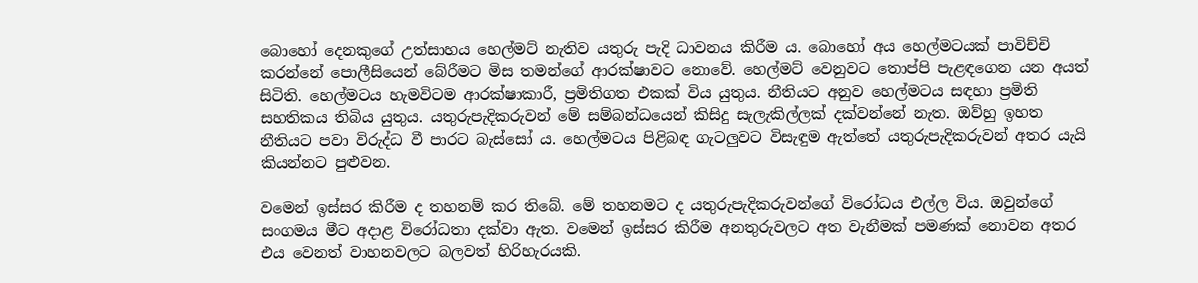බොහෝ දෙනකුගේ උත්සාහය හෙල්මට් නැතිව යතුරු පැදි ධාවනය කිරීම ය. බොහෝ අය හෙල්මටයක් පාවිච්චි කරන්නේ පොලීසියෙන් බේරීමට මිස තමන්ගේ ආරක්ෂාවට නොවේ. හෙල්මට් වෙනුවට තොප්පි පැළඳගෙන යන අයත් සිටිති. හෙල්මටය හැමවිටම ආරක්ෂාකාරී, ප්‍රමිතිගත එකක් විය යුතුය. නීතියට අනුව හෙල්මටය සඳහා ප්‍රමිති සහතිකය තිබිය යුතුය. යතුරුපැදිකරුවන් මේ සම්බන්ධයෙන් කිසිදු සැලැකිල්ලක් දක්වන්නේ නැත. ඔව්හු ඉහත නීතියට පවා විරුද්ධ වී පාරට බැස්සෝ ය. හෙල්මටය පිළිබඳ ගැටලුවට විසැඳුම ඇත්තේ යතුරුපැදිකරුවන් අතර යැයි කියන්නට පුළුවන.

වමෙන් ඉස්සර කිරීම ද තහනම් කර තිබේ. මේ තහනමට ද යතුරුපැදිකරුවන්ගේ විරෝධය එල්ල විය. ඔවුන්ගේ සංගමය මීට අදාළ විරෝධතා දක්වා ඇත. වමෙන් ඉස්සර කිරීම අනතුරුවලට අත වැනීමක් පමණක් නොවන අතර එය වෙනත් වාහනවලට බලවත් හිරිහැරයකි.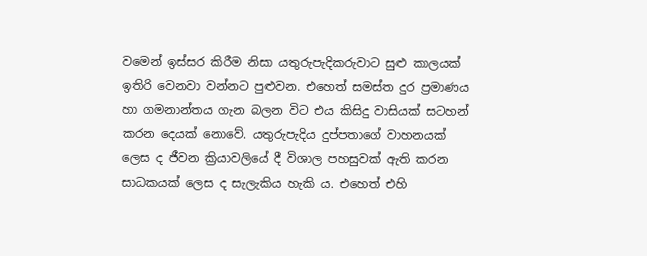වමෙන් ඉස්සර කිරීම නිසා යතුරුපැදිකරුවාට සුළු කාලයක් ඉතිරි වෙනවා වන්නට පුළුවන. එහෙත් සමස්ත දුර ප්‍රමාණය හා ගමනාන්තය ගැන බලන විට එය කිසිදු වාසියක් සටහන් කරන දෙයක් නොවේ. යතුරුපැදිය දුප්පතාගේ වාහනයක් ලෙස ද ජීවන ක්‍රියාවලියේ දී විශාල පහසුවක් ඇති කරන සාධකයක් ලෙස ද සැලැකිය හැකි ය. එහෙත් එහි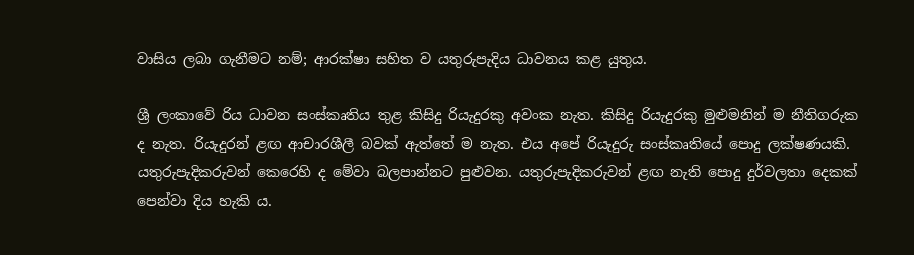වාසිය ලබා ගැනීමට නම්; ආරක්ෂා සහිත ව යතුරුපැදිය ධාවනය කළ යුතුය.

ශ්‍රී ලංකාවේ රිය ධාවන සංස්කෘතිය තුළ කිසිදු රියැදුරකු අවංක නැත. කිසිදු රියැදුරකු මුළුමනින් ම නීතිගරුක ද නැත. රියැදුරන් ළඟ ආචාරශීලී බවක් ඇත්තේ ම නැත. එය අපේ රියැදුරු සංස්කෘතියේ පොදු ලක්ෂණයකි. යතුරුපැදිකරුවන් කෙරෙහි ද මේවා බලපාන්නට පුළුවන. යතුරුපැදිකරුවන් ළඟ නැති පොදු දුර්වලතා දෙකක් පෙන්වා දිය හැකි ය.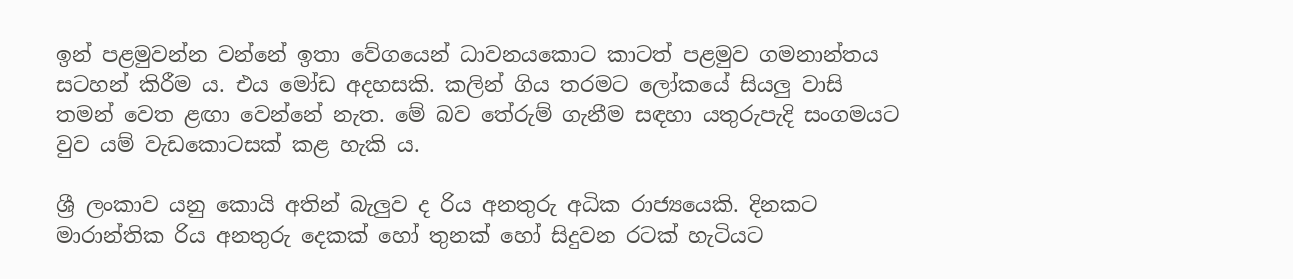ඉන් පළමුවන්න වන්නේ ඉතා වේගයෙන් ධාවනයකොට කාටත් පළමුව ගමනාන්තය සටහන් කිරීම ය. එය මෝඩ අදහසකි. කලින් ගිය තරමට ලෝකයේ සියලු වාසි තමන් වෙත ළඟා වෙන්නේ නැත. මේ බව තේරුම් ගැනීම සඳහා යතුරුපැදි සංගමයට වුව යම් වැඩකොටසක් කළ හැකි ය.

ශ්‍රී ලංකාව යනු කොයි අතින් බැලුව ද රිය අනතුරු අධික රාජ්‍යයෙකි. දිනකට මාරාන්තික රිය අනතුරු දෙකක් හෝ තුනක් හෝ සිදුවන රටක් හැටියට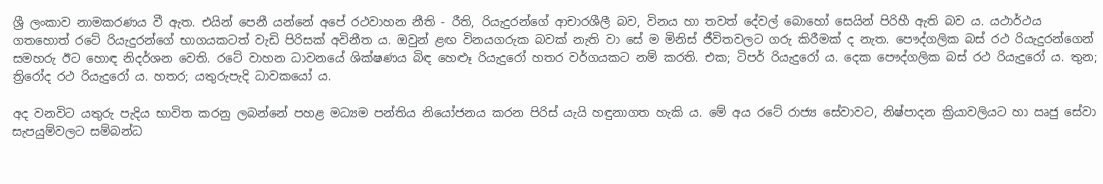ශ්‍රී ලංකාව නාමකරණය වී ඇත. එයින් පෙනී යන්නේ අපේ රථවාහන නීති - රීති, රියැදුරන්ගේ ආචාරශීලී බව, විනය හා තවත් දේවල් බොහෝ සෙයින් පිරිහී ඇති බව ය. යථාර්ථය ගතහොත් රටේ රියැදුරන්ගේ භාගයකටත් වැඩි පිරිසක් අවිනීත ය. ඔවුන් ළඟ විනයගරුක බවක් නැති වා සේ ම මිනිස් ජීවිතවලට ගරු කිරීමක් ද නැත. පෞද්ගලික බස් රථ රියැදුරන්ගෙන් සමහරු ඊට හොඳ නිදර්ශන වෙති. රටේ වාහන ධාවනයේ ශික්ෂණය බිඳ හෙළූ රියැදුරෝ හතර වර්ගයකට නම් කරති. එක; ටිපර් රියැදුරෝ ය. දෙක පෞද්ගලික බස් රථ රියැදුරෝ ය. තුන; ත්‍රිරෝද රථ රියැදුරෝ ය. හතර; යතුරුපැදි ධාවකයෝ ය.

අද වනවිට යතුරු පැදිය භාවිත කරනු ලබන්නේ පහළ මධ්‍යම පන්තිය නියෝජනය කරන පිරිස් යැයි හඳුනාගත හැකි ය. මේ අය රටේ රාජ්‍ය සේවාවට, නිෂ්පාදන ක්‍රියාවලියට හා ඍජු සේවා සැපයුම්වලට සම්බන්ධ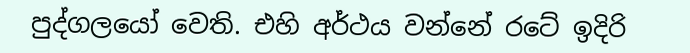පුද්ගලයෝ වෙති. එහි අර්ථය වන්නේ රටේ ඉදිරි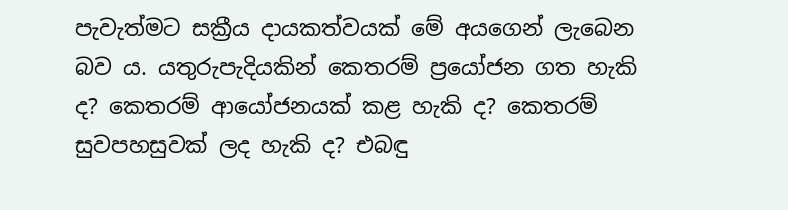පැවැත්මට සක්‍රීය දායකත්වයක් මේ අයගෙන් ලැබෙන බව ය. යතුරුපැදියකින් කෙතරම් ප්‍රයෝජන ගත හැකි ද? කෙතරම් ආයෝජනයක් කළ හැකි ද? කෙතරම් සුවපහසුවක් ලද හැකි ද? එබඳු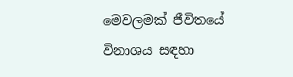මෙවලමක් ජීවිතයේ විනාශය සඳහා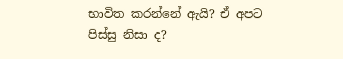භාවිත කරන්නේ ඇයි? ඒ අපට පිස්සු නිසා ද?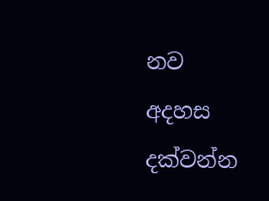නව අදහස දක්වන්න